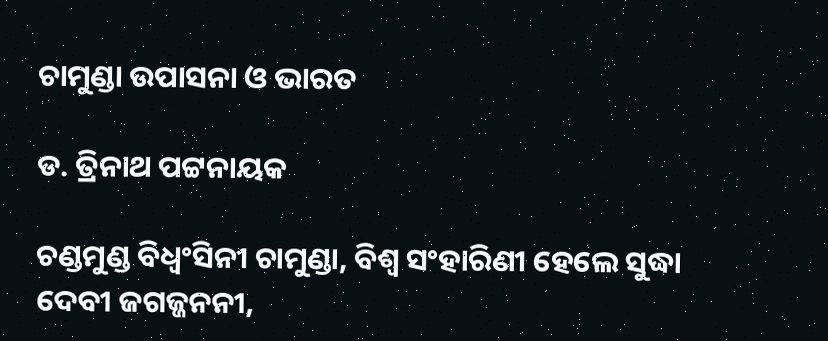ଚାମୁଣ୍ଡା ଉପାସନା ଓ ଭାରତ

ଡ. ତ୍ରିନାଥ ପଟ୍ଟନାୟକ

ଚଣ୍ଡମୁଣ୍ଡ ବିଧ୍ୱଂସିନୀ ଚାମୁଣ୍ଡା, ବିଶ୍ୱ ସଂହାରିଣୀ ହେଲେ ସୁଦ୍ଧା ଦେବୀ ଜଗଜ୍ଜନନୀ,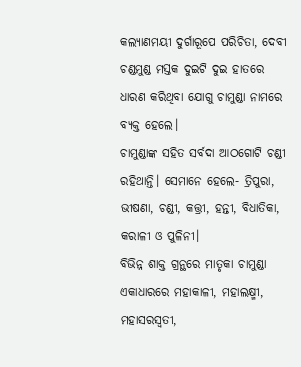କଲ୍ୟାଣମୟୀ ଦୁର୍ଗାରୂପେ ପରିଚିତା, ଦେବୀ ଚଣ୍ଡମୁଣ୍ଡ ମସ୍ତକ ଦୁଇଟି ଦୁଇ ହାତରେ ଧାରଣ କରିଥିବା ଯୋଗୁ ଚାମୁଣ୍ଡା ନାମରେ ବ୍ୟକ୍ତ ହେଲେ।
ଚାମୁଣ୍ଡାଙ୍କ ସହିତ ସର୍ବଦା ଆଠଗୋଟି ଚଣ୍ଡୀ ରହିଥାନ୍ତି। ସେମାନେ ହେଲେ- ତ୍ରିପୁରା, ଭୀଷଣା, ଚଣ୍ଡୀ, କତ୍ତ୍ରୀ, ହନ୍ତୀ, ବିଧାତିକା, କରାଳୀ ଓ ପୁଳିନୀ।
ବିଭିନ୍ନ ଶାକ୍ତ ଗ୍ରନ୍ଥରେ ମାତୃକା ଚାମୁଣ୍ଡା ଏକାଧାରରେ ମହାକାଳୀ, ମହାଲକ୍ଷ୍ମୀ, ମହାସରସ୍ବତୀ,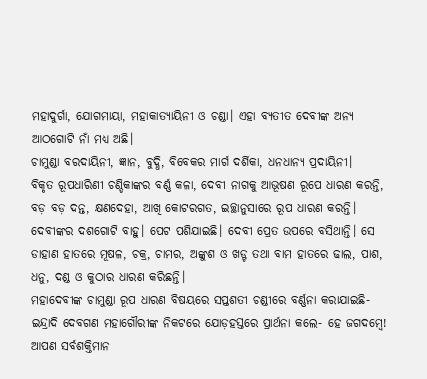ମହାଦୁର୍ଗା, ଯୋଗମାୟା, ମହାକାତ୍ୟାୟିନୀ ଓ ଚଣ୍ଡା। ଏହା ବ୍ୟତୀତ ଦେବୀଙ୍କ ଅନ୍ୟ ଆଠଗୋଟି ନାଁ ମଧ୍ୟ ଅଛି।
ଚାମୁଣ୍ଡା ବରଦାୟିନୀ, ଜ୍ଞାନ, ବୁଦ୍ଧି, ବିବେକର ମାର୍ଗ ଦର୍ଶିକା, ଧନଧାନ୍ୟ ପ୍ରଦାୟିନୀ।
ବିକୃତ ରୂପଧାରିଣୀ ଚଣ୍ଡିକାଙ୍କର ବର୍ଣ୍ଣ କଳା, ଦେବୀ ନାଗକୁ ଆଭୂଷଣ ରୂପେ ଧାରଣ କରନ୍ତି, ବଡ଼ ବଡ଼ ଦନ୍ତ, କ୍ଷଣଦେହା, ଆଖି କୋଟରଗତ, ଇଚ୍ଛାନୁସାରେ ରୂପ ଧାରଣ କରନ୍ତି। ଦେବୀଙ୍କର ଦଶଗୋଟି ବାହୁ। ପେଟ ପଶିଯାଇଛି। ଦେବୀ ପ୍ରେତ ଉପରେ ବସିଥାନ୍ତି। ସେ ଡାହାଣ ହାତରେ ମୂଷଳ, ଚକ୍ର, ଚାମର, ଅଙ୍କୁଶ ଓ ଖଡ୍ଟ ତଥା ବାମ ହାତରେ ଢାଲ, ପାଶ, ଧନୁ, ଦଣ୍ଡ ଓ କୁଠାର ଧାରଣ କରିଛନ୍ତି।
ମହାଦେବୀଙ୍କ ଚାମୁଣ୍ଡା ରୂପ ଧାରଣ ବିଷୟରେ ସପ୍ତଶତୀ ଚଣ୍ଡୀରେ ବର୍ଣ୍ଣନା କରାଯାଇଛି-ଇନ୍ଦ୍ରାଦି ଦେବଗଣ ମହାଗୌରୀଙ୍କ ନିକଟରେ ଯୋଡ଼ହସ୍ତରେ ପ୍ରାର୍ଥନା କଲେ- ହେ ଜଗଦମ୍ବେ! ଆପଣ ସର୍ବଶକ୍ତିମାନ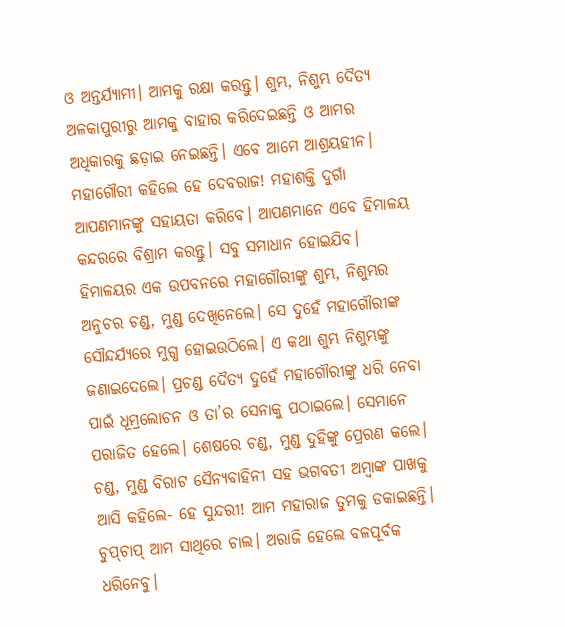ଓ ଅନ୍ତର୍ଯ୍ୟାମୀ। ଆମକୁ ରକ୍ଷା କରନ୍ତୁ। ଶୁମ୍ଭ, ନିଶୁମ୍ଭ ଦୈତ୍ୟ ଅଳକାପୁରୀରୁ ଆମକୁ ବାହାର କରିଦେଇଛନ୍ତି ଓ ଆମର ଅଧିକାରକୁ ଛଡ଼ାଇ ନେଇଛନ୍ତି। ଏବେ ଆମେ ଆଶ୍ରୟହୀନ। ମହାଗୌରୀ କହିଲେ ହେ ଦେବରାଜ! ମହାଶକ୍ତି ଦୁର୍ଗା ଆପଣମାନଙ୍କୁ ସହାୟତା କରିବେ। ଆପଣମାନେ ଏବେ ହିମାଳୟ କନ୍ଦରରେ ବିଶ୍ରାମ କରନ୍ତୁ। ସବୁ ସମାଧାନ ହୋଇଯିବ।
ହିମାଳୟର ଏକ ଉପବନରେ ମହାଗୌରୀଙ୍କୁ ଶୁମ୍ଭ, ନିଶୁମ୍ଭର ଅନୁଚର ଚଣ୍ଡ, ମୁଣ୍ଡ ଦେଖିନେଲେ। ସେ ଦୁହେଁ ମହାଗୌରୀଙ୍କ ସୌନ୍ଦର୍ଯ୍ୟରେ ମୁଗ୍ଧ ହୋଇଉଠିଲେ। ଏ କଥା ଶୁମ୍ଭ ନିଶୁମ୍ଭଙ୍କୁ ଜଣାଇଦେଲେ। ପ୍ରଚଣ୍ଡ ଦୈତ୍ୟ ଦୁହେଁ ମହାଗୌରୀଙ୍କୁ ଧରି ନେବା ପାଇଁ ଧୂମ୍ରଲୋଚନ ଓ ତା’ର ସେନାକୁ ପଠାଇଲେ। ସେମାନେ ପରାଜିତ ହେଲେ। ଶେଷରେ ଚଣ୍ଡ, ମୁଣ୍ଡ ଦୁହିଙ୍କୁ ପ୍ରେରଣ କଲେ। ଚଣ୍ଡ, ମୁଣ୍ଡ ବିରାଟ ସୈନ୍ୟବାହିନୀ ସହ ଭଗବତୀ ଅମ୍ବାଙ୍କ ପାଖକୁ ଆସି କହିଲେ- ହେ ସୁନ୍ଦରୀ! ଆମ ମହାରାଜ ତୁମକୁ ଡକାଇଛନ୍ତି। ଚୁପ୍‌ଚାପ୍‌ ଆମ ସାଥିରେ ଚାଲ। ଅରାଜି ହେଲେ ବଳପୂର୍ବକ ଧରିନେବୁ।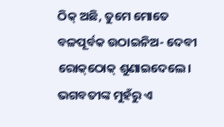ଠିକ୍‌ ଅଛି, ତୁମେ ମୋତେ ବଳପୂର୍ବକ ଉଠାଇନିଅ- ଦେବୀ ରୋକ୍‌ଠୋକ୍‌ ଶୁଣାଇଦେଲେ। ଭଗବତୀଙ୍କ ମୁହଁରୁ ଏ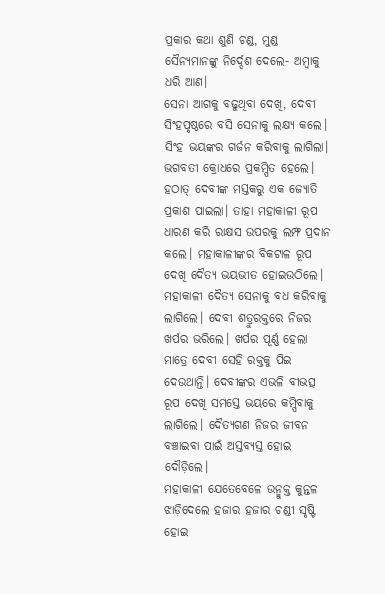ପ୍ରକାର କଥା ଶୁଣି ଚଣ୍ଡ, ମୁଣ୍ଡ ସୈନ୍ୟମାନଙ୍କୁ ନିର୍ଦ୍ଦେଶ ଦେଲେ- ଅମ୍ବାକୁ ଧରି ଆଣ।
ସେନା ଆଗକୁ ବଢୁଥିବା ଦେଖି, ଦେବୀ ସିଂହପୃଷ୍ଠରେ ବସି ସେନାକୁ ଲକ୍ଷ୍ୟ କଲେ। ସିଂହ ଭୟଙ୍କର ଗର୍ଜନ କରିବାକୁ ଲାଗିଲା। ଭଗବତୀ କ୍ରୋଧରେ ପ୍ରକମ୍ପିତ ହେଲେ। ହଠାତ୍‌ ଦେବୀଙ୍କ ମସ୍ତକରୁ ଏକ ଜ୍ୟୋତି ପ୍ରକାଶ ପାଇଲା। ତାହା ମହାକାଳୀ ରୂପ ଧାରଣ କରି ରାକ୍ଷସ ଉପରକୁ ଲମ୍ଫ ପ୍ରଦାନ କଲେ। ମହାକାଳୀଙ୍କର ବିକଟାଳ ରୂପ ଦେଖି ଦୈତ୍ୟ ଭୟଭୀତ ହୋଇଉଠିଲେ। ମହାକାଳୀ ଦୈତ୍ୟ ସେନାକୁ ବଧ କରିବାକୁ ଲାଗିଲେ। ଦେବୀ ଶତ୍ରୁରକ୍ତରେ ନିଜର ଖର୍ପର ଭରିଲେ। ଖର୍ପର ପୂର୍ଣ୍ଣ ହେଲା ମାତ୍ରେ ଦେବୀ ସେହି ରକ୍ତକୁ ପିଇ ଦେଉଥାନ୍ତି। ଦେବୀଙ୍କର ଏଭଳି ବୀଭତ୍ସ ରୂପ ଦେଖି ସମସ୍ତେ ଭୟରେ କମ୍ପିବାକୁ ଲାଗିଲେ। ଦୈତ୍ୟଗଣ ନିଜର ଜୀବନ ବଞ୍ଚାଇବା ପାଇଁ ଅସ୍ତବ୍ୟସ୍ତ ହୋଇ ଦୌଡ଼ିଲେ।
ମହାକାଳୀ ଯେତେବେଳେ ଉନ୍ମୁକ୍ତ କୁନ୍ତଳ ଝାଡ଼ିଦେଲେ ହଜାର ହଜାର ଚଣ୍ଡୀ ସୃଷ୍ଟି ହୋଇ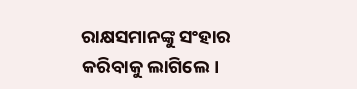ରାକ୍ଷସମାନଙ୍କୁ ସଂହାର କରିବାକୁ ଲାଗିଲେ।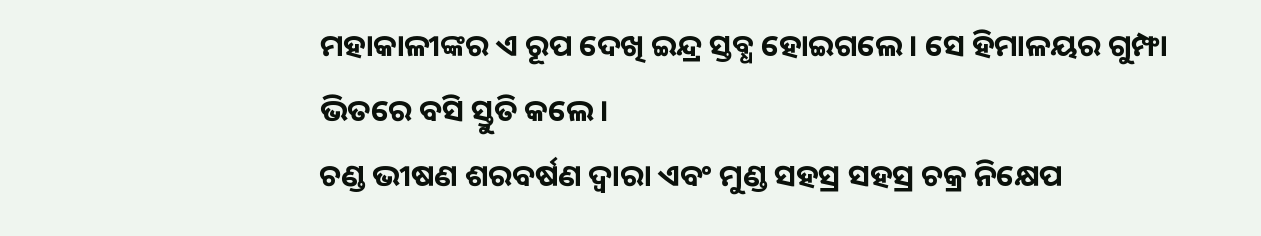ମହାକାଳୀଙ୍କର ଏ ରୂପ ଦେଖି ଇନ୍ଦ୍ର ସ୍ତବ୍ଧ ହୋଇଗଲେ। ସେ ହିମାଳୟର ଗୁମ୍ଫା ଭିତରେ ବସି ସ୍ତୁତି କଲେ।
ଚଣ୍ଡ ଭୀଷଣ ଶରବର୍ଷଣ ଦ୍ୱାରା ଏବଂ ମୁଣ୍ଡ ସହସ୍ର ସହସ୍ର ଚକ୍ର ନିକ୍ଷେପ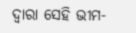ଦ୍ୱାରା ସେହି ଭୀମ-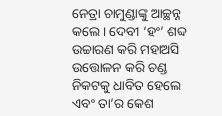ନେତ୍ରା ଚାମୁଣ୍ଡାଙ୍କୁ ଆଚ୍ଛନ୍ନ କଲେ। ଦେବୀ ‘ହଂ’ ଶବ୍ଦ ଉଚ୍ଚାରଣ କରି ମହାଅସି ଉତ୍ତୋଳନ କରି ଚଣ୍ଡ ନିକଟକୁ ଧାବିତ ହେଲେ ଏବଂ ତା’ର କେଶ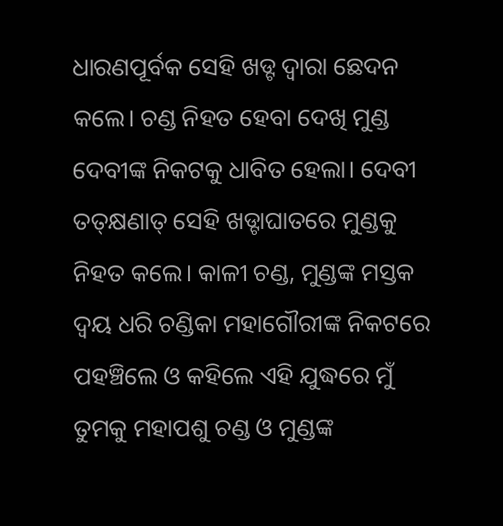ଧାରଣପୂର୍ବକ ସେହି ଖଡ୍ଟ ଦ୍ୱାରା ଛେଦନ କଲେ। ଚଣ୍ଡ ନିହତ ହେବା ଦେଖି ମୁଣ୍ଡ ଦେବୀଙ୍କ ନିକଟକୁ ଧାବିତ ହେଲା। ଦେବୀ ତତ୍‌କ୍ଷଣାତ୍‌ ସେହି ଖଡ୍ଟାଘାତରେ ମୁଣ୍ଡକୁ ନିହତ କଲେ। କାଳୀ ଚଣ୍ଡ, ମୁଣ୍ଡଙ୍କ ମସ୍ତକ ଦ୍ୱୟ ଧରି ଚଣ୍ଡିକା ମହାଗୌରୀଙ୍କ ନିକଟରେ ପହଞ୍ଚିଲେ ଓ କହିଲେ ଏହି ଯୁଦ୍ଧରେ ମୁଁ ତୁମକୁ ମହାପଶୁ ଚଣ୍ଡ ଓ ମୁଣ୍ଡଙ୍କ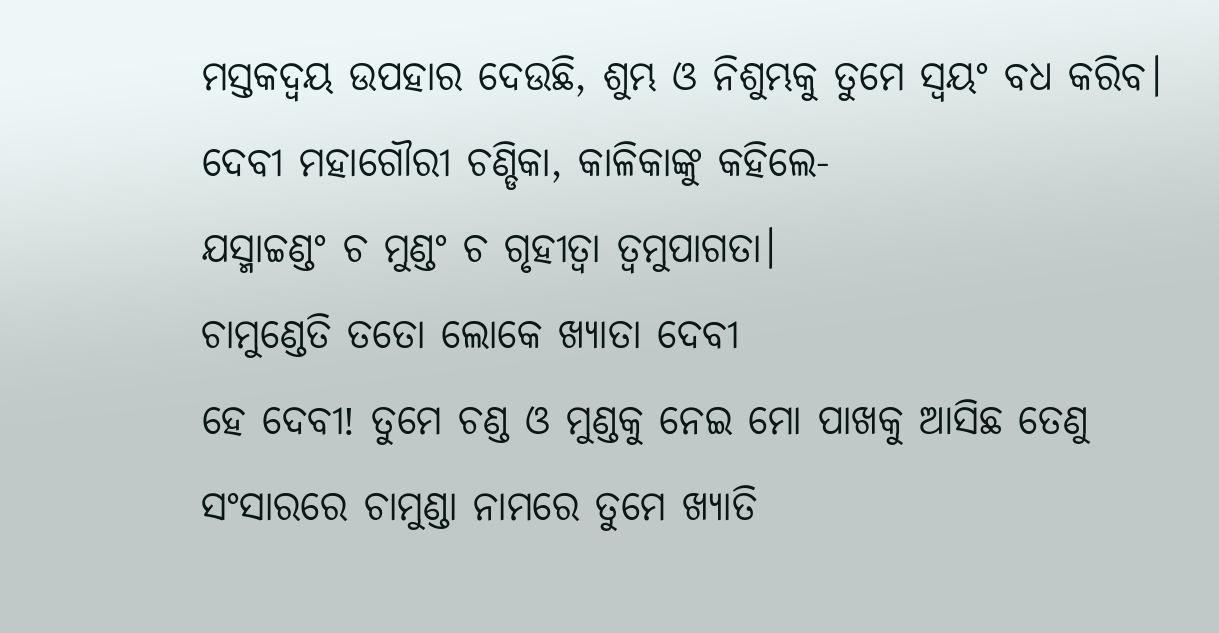ମସ୍ତକଦ୍ୱୟ ଉପହାର ଦେଉଛି, ଶୁମ୍ଭ ଓ ନିଶୁମ୍ଭକୁ ତୁମେ ସ୍ବୟଂ ବଧ କରିବ। ଦେବୀ ମହାଗୌରୀ ଚଣ୍ଡିକା, କାଳିକାଙ୍କୁ କହିଲେ-
ଯସ୍ମାଚ୍ଚଣ୍ଡଂ ଚ ମୁଣ୍ଡଂ ଚ ଗୃହୀତ୍ୱା ତ୍ୱମୁପାଗତା।
ଚାମୁଣ୍ଡେତି ତତୋ ଲୋକେ ଖ୍ୟାତା ଦେବୀ
ହେ ଦେବୀ! ତୁମେ ଚଣ୍ଡ ଓ ମୁଣ୍ଡକୁ ନେଇ ମୋ ପାଖକୁ ଆସିଛ ତେଣୁ ସଂସାରରେ ଚାମୁଣ୍ଡା ନାମରେ ତୁମେ ଖ୍ୟାତି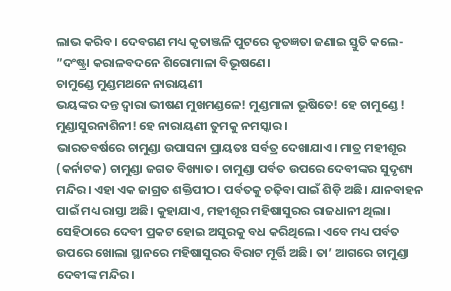ଲାଭ କରିବ। ଦେବଗଣ ମଧ୍ୟ କୃତାଞ୍ଜଳି ପୁଟରେ କୃତଜ୍ଞତା ଜଣାଇ ସ୍ତୁତି କଲେ-
”ଦଂଷ୍ଟ୍ରା କରାଳବଦନେ ଶିରୋମାଳା ବିଭୂଷଣେ।
ଚାମୁଣ୍ଡେ ମୁଣ୍ଡମଥନେ ନାରାୟଣୀ
ଭୟଙ୍କର ଦନ୍ତ ଦ୍ୱାରା ଭୀଷଣ ମୁଖମଣ୍ଡଳେ! ମୁଣ୍ଡମାଳା ଭୂଷିତେ! ହେ ଚାମୁଣ୍ଡେ ! ମୁଣ୍ଡାସୁରନାଶିନୀ! ହେ ନାରାୟଣୀ ତୁମକୁ ନମସ୍କାର।
ଭାରତବର୍ଷରେ ଚାମୁଣ୍ଡା ଉପାସନା ପ୍ରାୟତଃ ସର୍ବତ୍ର ଦେଖାଯାଏ। ମାତ୍ର ମହୀଶୂର (କର୍ନାଟକ) ଚାମୁଣ୍ଡା ଜଗତ ବିଖ୍ୟାତ। ଚାମୁଣ୍ଡା ପର୍ବତ ଉପରେ ଦେବୀଙ୍କର ସୁଦୃଶ୍ୟ ମନ୍ଦିର। ଏହା ଏକ ଜାଗ୍ରତ ଶକ୍ତିପୀଠ। ପର୍ବତକୁ ଚଢ଼ିବା ପାଇଁ ଶିଡ଼ି ଅଛି। ଯାନବାହନ ପାଇଁ ମଧ୍ୟ ରାସ୍ତା ଅଛି। କୁହାଯାଏ, ମହୀଶୂର ମହିଷାସୁରର ରାଜଧାନୀ ଥିଲା। ସେହିଠାରେ ଦେବୀ ପ୍ରକଟ ହୋଇ ଅସୁରକୁ ବଧ କରିଥିଲେ। ଏବେ ମଧ୍ୟ ପର୍ବତ ଉପରେ ଖୋଲା ସ୍ଥାନରେ ମହିଷାସୁରର ବିରାଟ ମୂର୍ତ୍ତି ଅଛି। ତା’ ଆଗରେ ଚାମୁଣ୍ଡା ଦେବୀଙ୍କ ମନ୍ଦିର।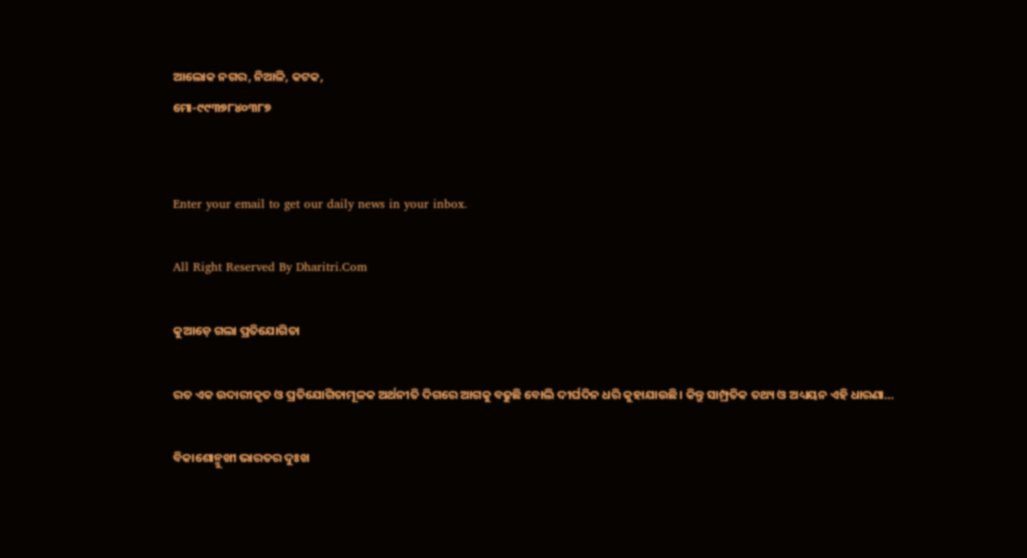ଆଲୋକ ନଗର, ନିଆଳି, କଟକ,
ମୋ-୯୯୩୭୮୪୦୩୮୭


Enter your email to get our daily news in your inbox.

All Right Reserved By Dharitri.Com

କୁଆଡ଼େ ଗଲା ପ୍ରତିଯୋଗିତା

ରତ ଏକ ଉଦାରୀକୃତ ଓ ପ୍ରତିଯୋଗିତାମୂଳକ ଅର୍ଥନୀତି ଦିଗରେ ଆଗକୁ ବଢୁଛି ବୋଲି ଦୀର୍ଘଦିନ ଧରି କୁହାଯାଉଛି। କିନ୍ତୁ ସାମ୍ପ୍ରତିକ ତଥ୍ୟ ଓ ଅଧ୍ୟୟନ ଏହି ଧାରଣା…

ବିକାଶୋନ୍ମୁଖୀ ଭାରତର ଦୁଃଖ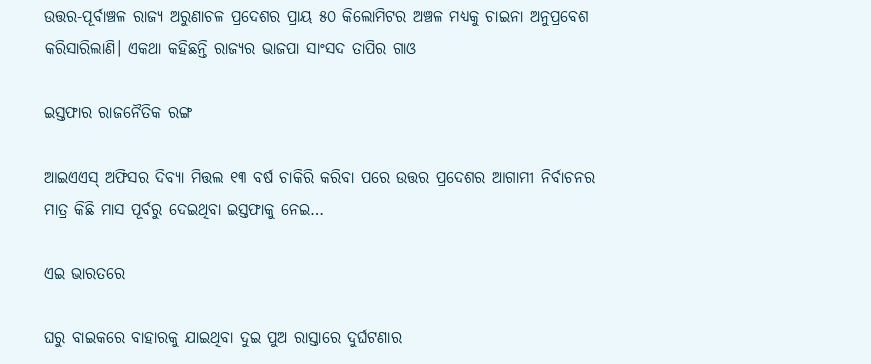ଉତ୍ତର-ପୂର୍ବାଞ୍ଚଳ ରାଜ୍ୟ ଅରୁଣାଚଳ ପ୍ରଦେଶର ପ୍ରାୟ ୫୦ କିଲୋମିଟର ଅଞ୍ଚଳ ମଧ୍ୟକୁ ଚାଇନା ଅନୁପ୍ରବେଶ କରିସାରିଲାଣି। ଏକଥା କହିଛନ୍ତି ରାଜ୍ୟର ଭାଜପା ସାଂସଦ ତାପିର ଗାଓ

ଇସ୍ତଫାର ରାଜନୈତିକ ରଙ୍ଗ

ଆଇଏଏସ୍‌ ଅଫିସର ଦିବ୍ୟା ମିତ୍ତଲ ୧୩ ବର୍ଷ ଚାକିରି କରିବା ପରେ ଉତ୍ତର ପ୍ରଦେଶର ଆଗାମୀ ନିର୍ବାଚନର ମାତ୍ର କିଛି ମାସ ପୂର୍ବରୁ ଦେଇଥିବା ଇସ୍ତଫାକୁ ନେଇ…

ଏଇ ଭାରତରେ

ଘରୁ ବାଇକରେ ବାହାରକୁ ଯାଇଥିବା ଦୁଇ ପୁଅ ରାସ୍ତାରେ ଦୁର୍ଘଟଣାର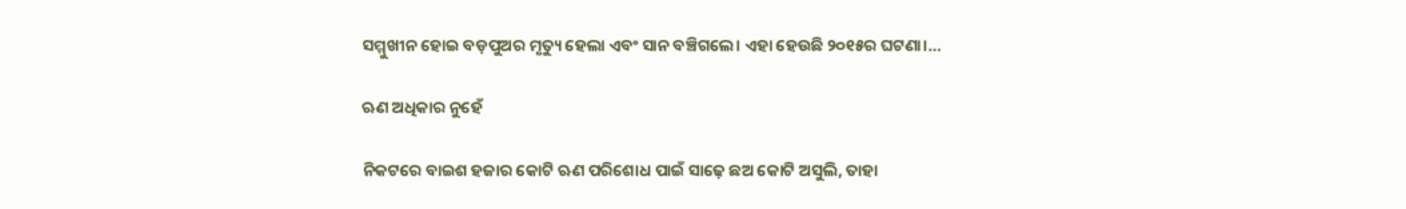ସମ୍ମୁଖୀନ ହୋଇ ବଡ଼ପୁଅର ମୃତ୍ୟୁ ହେଲା ଏବଂ ସାନ ବଞ୍ଚିଗଲେ। ଏହା ହେଉଛି ୨୦୧୫ର ଘଟଣା।…

ଋଣ ଅଧିକାର ନୁହେଁ

ନିକଟରେ ବାଇଶ ହଜାର କୋଟି ଋଣ ପରିଶୋଧ ପାଇଁ ସାଢ଼େ ଛଅ କୋଟି ଅସୁଲି, ତାହା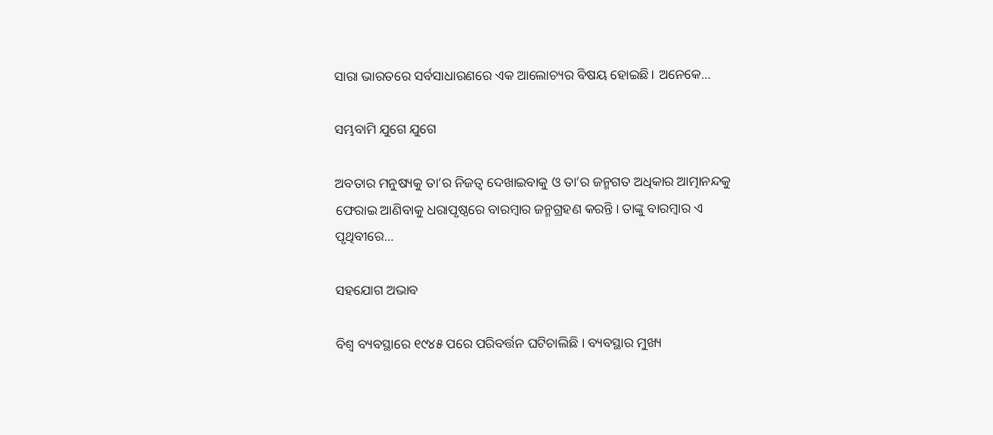ସାରା ଭାରତରେ ସର୍ବସାଧାରଣରେ ଏକ ଆଲୋଚ୍ୟର ବିଷୟ ହୋଇଛି। ଅନେକେ…

ସମ୍ଭବାମି ଯୁଗେ ଯୁଗେ

ଅବତାର ମନୁଷ୍ୟକୁ ତା’ର ନିଜତ୍ୱ ଦେଖାଇବାକୁ ଓ ତା’ର ଜନ୍ମଗତ ଅଧିକାର ଆତ୍ମାନନ୍ଦକୁ ଫେରାଇ ଆଣିବାକୁ ଧରାପୃଷ୍ଠରେ ବାରମ୍ବାର ଜନ୍ମଗ୍ରହଣ କରନ୍ତି। ତାଙ୍କୁ ବାରମ୍ବାର ଏ ପୃଥିବୀରେ…

ସହଯୋଗ ଅଭାବ

ବିଶ୍ୱ ବ୍ୟବସ୍ଥାରେ ୧୯୪୫ ପରେ ପରିବର୍ତ୍ତନ ଘଟିଚାଲିଛି । ବ୍ୟବସ୍ଥାର ମୁଖ୍ୟ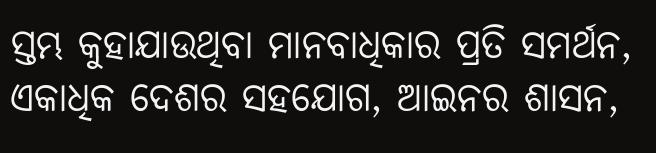ସ୍ତମ୍ଭ କୁହାଯାଉଥିବା ମାନବାଧିକାର ପ୍ରତି ସମର୍ଥନ, ଏକାଧିକ ଦେଶର ସହଯୋଗ, ଆଇନର ଶାସନ,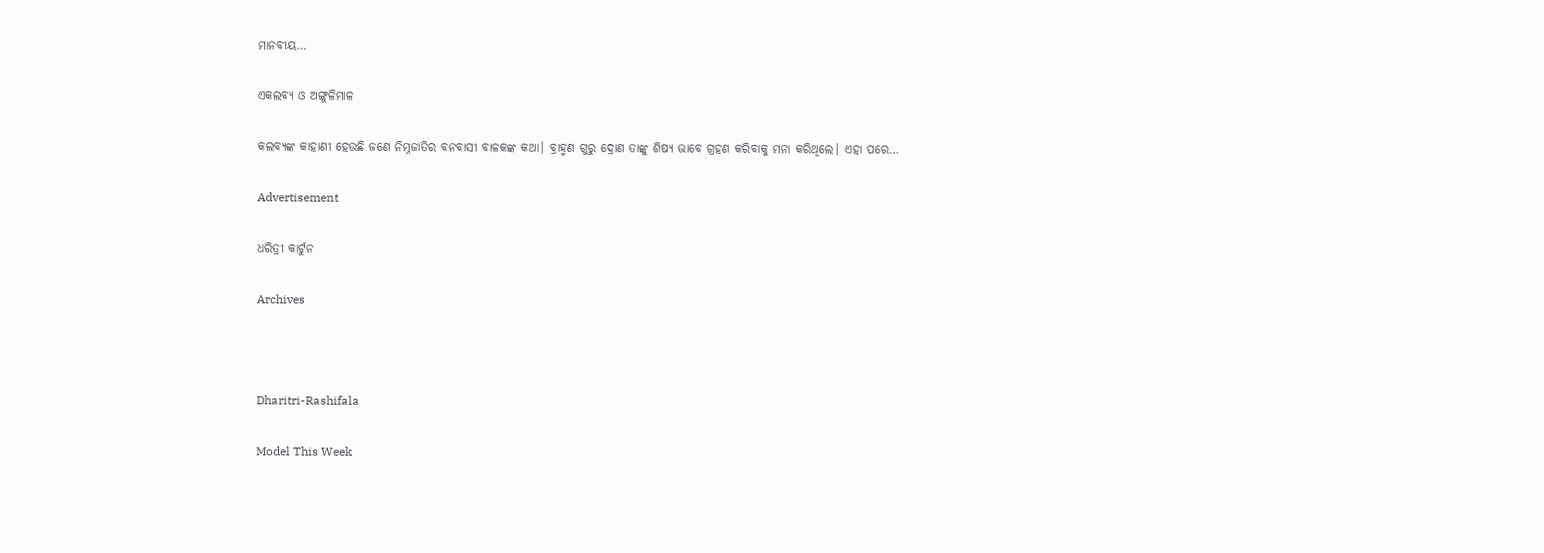ମାନବୀୟ…

ଏକଲବ୍ୟ ଓ ଅଙ୍ଗୁଳିମାଳ

କଲବ୍ୟଙ୍କ କାହାଣୀ ହେଉଛି ଜଣେ ନିମ୍ନଜାତିର ବନବାସୀ ବାଳକଙ୍କ କଥା। ବ୍ରାହ୍ମଣ ଗୁରୁ ଦ୍ରୋଣ ତାଙ୍କୁ ଶିଷ୍ୟ ଭାବେ ଗ୍ରହଣ କରିବାକୁ ମନା କରିଥିଲେ। ଏହା ପରେ…

Advertisement

ଧରିତ୍ରୀ କାର୍ଟୁନ

Archives



Dharitri-Rashifala

Model This Week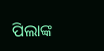ପିଲାଙ୍କ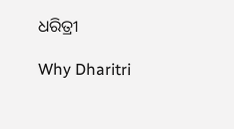ଧରିତ୍ରୀ

Why Dharitri